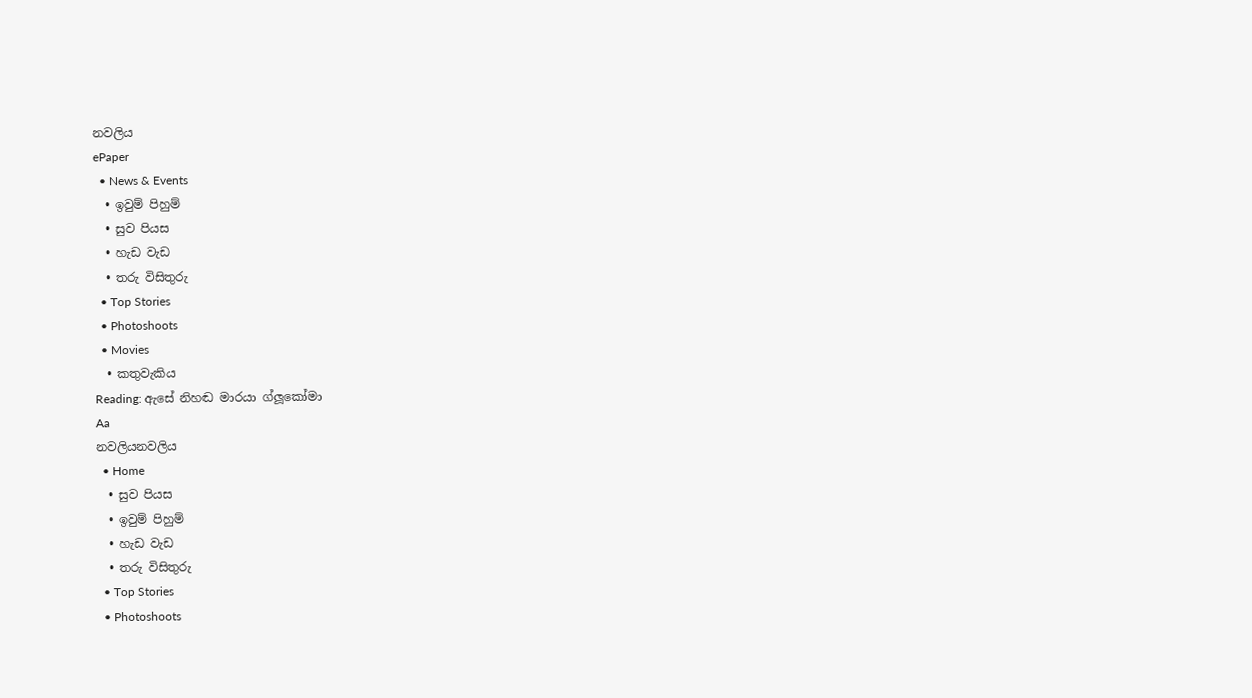නවලිය
ePaper
  • News & Events
  • ඉවුම් පිහුම්
  • සුව පියස
  • හැඩ වැඩ
  • තරු විසිතුරු
  • Top Stories
  • Photoshoots
  • Movies
  • කතුවැකිය
Reading: ඇසේ නිහඬ මාරයා ග්ලූකෝමා
Aa
නවලියනවලිය
  • Home
  • සුව පියස
  • ඉවුම් පිහුම්
  • හැඩ වැඩ
  • තරු විසිතුරු
  • Top Stories
  • Photoshoots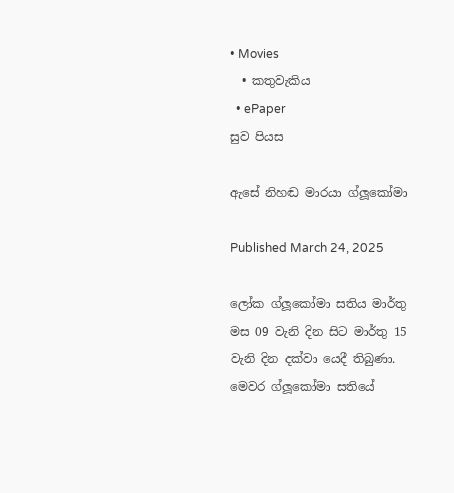• Movies
  • කතුවැකිය
  • ePaper
සුව පියස

ඇසේ නිහඬ මාරයා ග්ලූකෝමා

Published March 24, 2025

ලෝක ග්ලූකෝමා සතිය මාර්තු මස 09 වැනි දින සිට මාර්තු 15 වැනි දින දක්වා යෙදී තිබුණා. මෙවර ග්ලූකෝමා සතියේ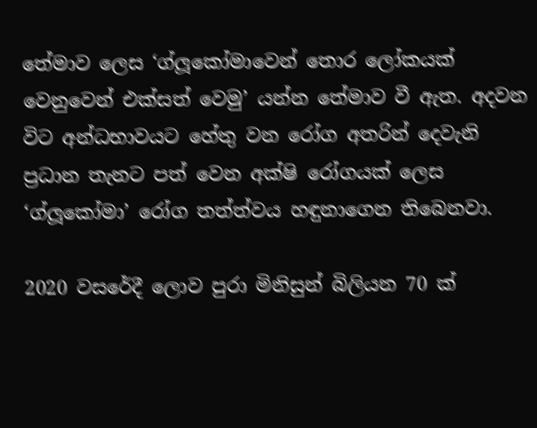තේමාව ලෙස ‘ග්ලූකෝමාවෙන් තොර ලෝකයක් වෙනුවෙන් එක්සත් වෙමු’ යන්න තේමාව වී ඇත. අදවන විට අන්ධභාවයට හේතු වන රෝග අතරින් දෙවැනි ප්‍රධාන තැනට පත් වෙන අක්ෂි රෝගයක් ලෙස ‘ග්ලූකෝමා’ රෝග තත්ත්වය හඳුනාගෙන තිබෙනවා.

2020 වසරේදී ලොව පුරා මිනිසුන් බිලියන 70 ක්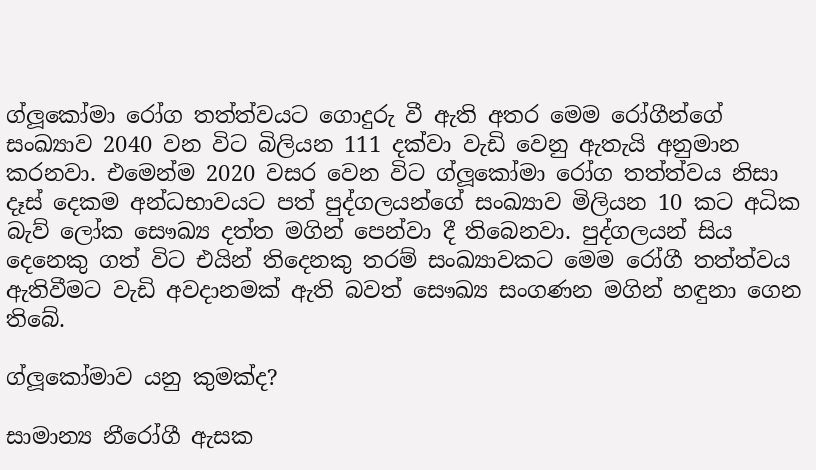ග්ලූකෝමා රෝග තත්ත්වයට ගොදුරු වී ඇති අතර මෙම රෝගීන්ගේ සංඛ්‍යාව 2040 වන විට බිලියන 111 දක්වා වැඩි වෙනු ඇතැයි අනුමාන කරනවා. එමෙන්ම 2020 වසර වෙන විට ග්ලූකෝමා රෝග තත්ත්වය නිසා දෑස් දෙකම අන්ධභාවයට පත් පුද්ගලයන්ගේ සංඛ්‍යාව මිලියන 10 කට අධික බැව් ලෝක සෞඛ්‍ය දත්ත මගින් පෙන්වා දී තිබෙනවා. පුද්ගලයන් සිය දෙනෙකු ගත් විට එයින් තිදෙනකු තරම් සංඛ්‍යාවකට මෙම රෝගී තත්ත්වය ඇතිවීමට වැඩි අවදානමක් ඇති බවත් සෞඛ්‍ය සංගණන මගින් හඳුනා ගෙන තිබේ.

ග්ලූකෝමාව යනු කුමක්ද?

සාමාන්‍ය නීරෝගී ඇසක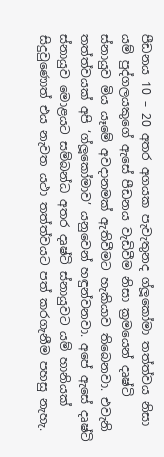පීඩනය 10 – 20 අතර අගයක පැවැතුනද ග්ලූකෝමා තත්ත්වය නිසා යම් පුද්ගලයකුගේ ඇසේ පීඩනය වැඩිවීම නිසා ක්‍රමයෙන් දෘෂ්ටි ස්නායුව මිය යෑමේ අවදානමක් ඇතිවීමට හැකියාව තිබෙනවා. එවැනි තත්ත්වයක් අපි ‘ග්ලූකෝමාව’ යනුවෙන් හඳුන්වනවා. අපේ ඇසේ දෘෂ්ටි ස්නායුව මොළයට සම්බන්ධ අතර දෘෂ්ටි ස්නායුවට යම් හානියක් සිදුවුණොත් එය නැවත යථා තත්ත්වයට පත් කරගැනීම පහසු නැහැ.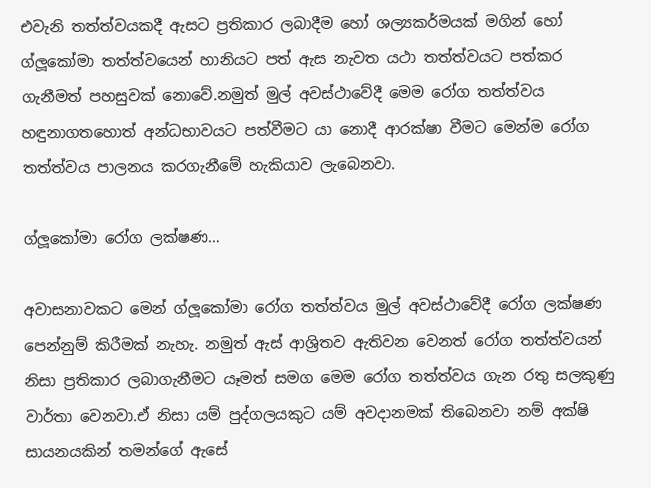එවැනි තත්ත්වයකදී ඇසට ප්‍රතිකාර ලබාදීම හෝ ශල්‍යකර්මයක් මගින් හෝ ග්ලූකෝමා තත්ත්වයෙන් හානියට පත් ඇස නැවත යථා තත්ත්වයට පත්කර ගැනීමත් පහසුවක් නොවේ.නමුත් මුල් අවස්ථාවේදී මෙම රෝග තත්ත්වය හඳුනාගතහොත් අන්ධභාවයට පත්වීමට යා නොදී ආරක්ෂා වීමට මෙන්ම රෝග තත්ත්වය පාලනය කරගැනීමේ හැකියාව ලැබෙනවා.

ග්ලූකෝමා රෝග ලක්ෂණ…

අවාසනාවකට මෙන් ග්ලූකෝමා රෝග තත්ත්වය මුල් අවස්ථාවේදී රෝග ලක්ෂණ පෙන්නුම් කිරීමක් නැහැ. නමුත් ඇස් ආශ්‍රිතව ඇතිවන වෙනත් රෝග තත්ත්වයන් නිසා ප්‍රතිකාර ලබාගැනීමට යෑමත් සමග මෙම රෝග තත්ත්වය ගැන රතු සලකුණු වාර්තා වෙනවා.ඒ නිසා යම් පුද්ගලයකුට යම් අවදානමක් තිබෙනවා නම් අක්ෂි සායනයකින් තමන්ගේ ඇසේ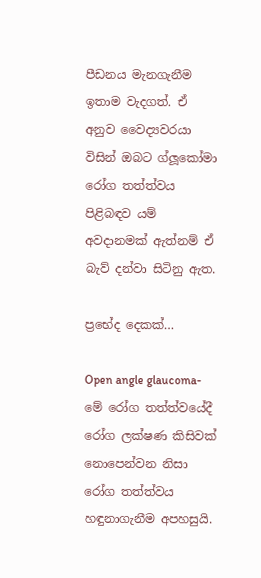පීඩනය මැනගැනීම ඉතාම වැදගත්. ඒ අනුව වෛද්‍යවරයා විසින් ඔබට ග්ලූකෝමා රෝග තත්ත්වය පිළිබඳව යම් අවදානමක් ඇත්නම් ඒ බැව් දන්වා සිටිනු ඇත.

ප්‍රභේද දෙකක්…

Open angle glaucoma- මේ රෝග තත්ත්වයේදී රෝග ලක්ෂණ කිසිවක් නොපෙන්වන නිසා රෝග තත්ත්වය හඳුනාගැනීම අපහසුයි.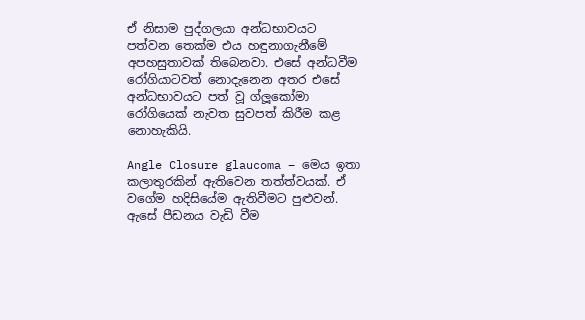ඒ නිසාම පුද්ගලයා අන්ධභාවයට පත්වන තෙක්ම එය හඳුනාගැනීමේ අපහසුතාවක් තිබෙනවා. එසේ අන්ධවීම රෝගියාටවත් නොදැනෙන අතර එසේ අන්ධභාවයට පත් වූ ග්ලූකෝමා රෝගියෙක් නැවත සුවපත් කිරීම කළ නොහැකියි.

Angle Closure glaucoma – මෙය ඉතා කලාතුරකින් ඇතිවෙන තත්ත්වයක්. ඒ වගේම හදිසියේම ඇතිවීමට පුළුවන්. ඇසේ පීඩනය වැඩි වීම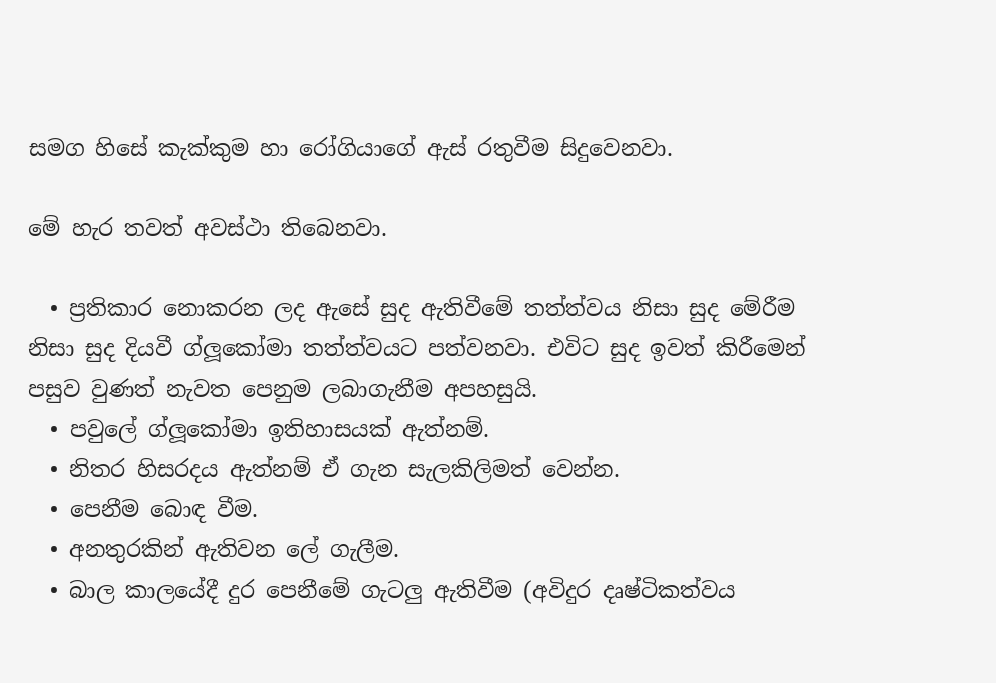සමග හිසේ කැක්කුම හා රෝගියාගේ ඇස් රතුවීම සිදුවෙනවා.

මේ හැර තවත් අවස්ථා තිබෙනවා.

  • ප්‍රතිකාර නොකරන ලද ඇසේ සුද ඇතිවීමේ තත්ත්වය නිසා සුද මේරීම නිසා සුද දියවී ග්ලූකෝමා තත්ත්වයට පත්වනවා. එවිට සුද ඉවත් කිරීමෙන් පසුව වුණත් නැවත පෙනුම ලබාගැනීම අපහසුයි.
  • පවුලේ ග්ලූකෝමා ඉතිහාසයක් ඇත්නම්.
  • නිතර හිසරදය ඇත්නම් ඒ ගැන සැලකිලිමත් වෙන්න.
  • පෙනීම බොඳ වීම.
  • අනතුරකින් ඇතිවන ලේ ගැලීම.
  • බාල කාලයේදී දුර පෙනීමේ ගැටලු ඇතිවීම (අවිදුර දෘෂ්ටිකත්වය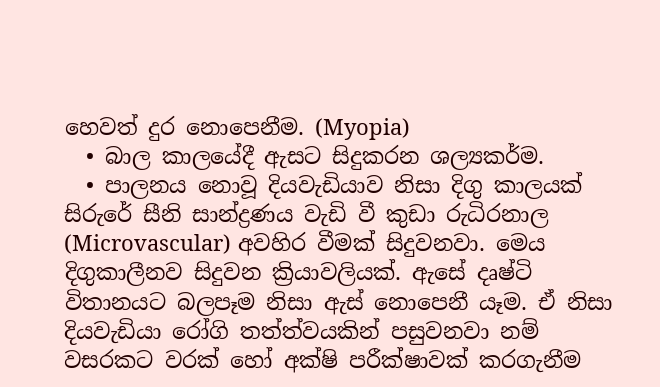හෙවත් දුර නොපෙනීම. (Myopia)
  • බාල කාලයේදී ඇසට සිදුකරන ශල්‍යකර්ම.
  • පාලනය නොවූ දියවැඩියාව නිසා දිගු කාලයක් සිරුරේ සීනි සාන්ද්‍රණය වැඩි වී කුඩා රුධිරනාල (Microvascular) අවහිර වීමක් සිදුවනවා. මෙය දිගුකාලීනව සිදුවන ක්‍රියාවලියක්. ඇසේ දෘෂ්ටි විතානයට බලපෑම නිසා ඇස් නොපෙනී යෑම. ඒ නිසා දියවැඩියා රෝගි තත්ත්වයකින් පසුවනවා නම් වසරකට වරක් හෝ අක්ෂි පරීක්ෂාවක් කරගැනීම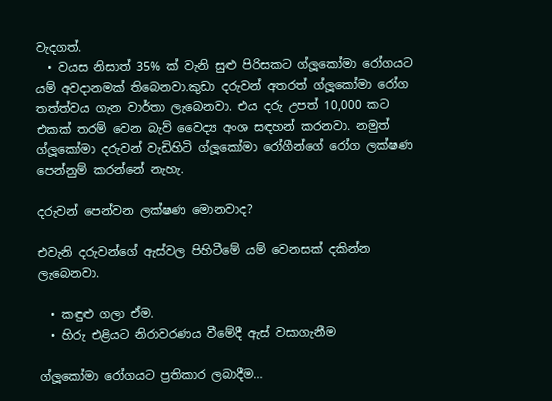වැදගත්.
  • වයස නිසාත් 35% ක් වැනි සුළු පිරිසකට ග්ලූකෝමා රෝගයට යම් අවදානමක් තිබෙනවා.කුඩා දරුවන් අතරත් ග්ලූකෝමා රෝග තත්ත්වය ගැන වාර්තා ලැබෙනවා. එය දරු උපත් 10,000 කට එකක් තරම් වෙන බැව් වෛද්‍ය අංශ සඳහන් කරනවා. නමුත් ග්ලූකෝමා දරුවන් වැඩිහිටි ග්ලූකෝමා රෝගීන්ගේ රෝග ලක්ෂණ පෙන්නුම් කරන්නේ නැහැ.

දරුවන් පෙන්වන ලක්ෂණ මොනවාද?

එවැනි දරුවන්ගේ ඇස්වල පිහිටීමේ යම් වෙනසක් දකින්න ලැබෙනවා.

  • කඳුළු ගලා ඒම.
  • හිරු එළියට නිරාවරණය වීමේදී ඇස් වසාගැනීම

ග්ලූකෝමා රෝගයට ප්‍රතිකාර ලබාදීම…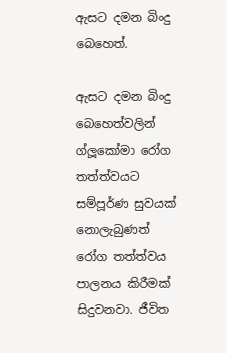ඇසට දමන බිංදු බෙහෙත්.

ඇසට දමන බිංදු බෙහෙත්වලින් ග්ලූකෝමා රෝග තත්ත්වයට සම්පූර්ණ සුවයක් නොලැබුණත් රෝග තත්ත්වය පාලනය කිරීමක් සිදුවනවා. ජීවිත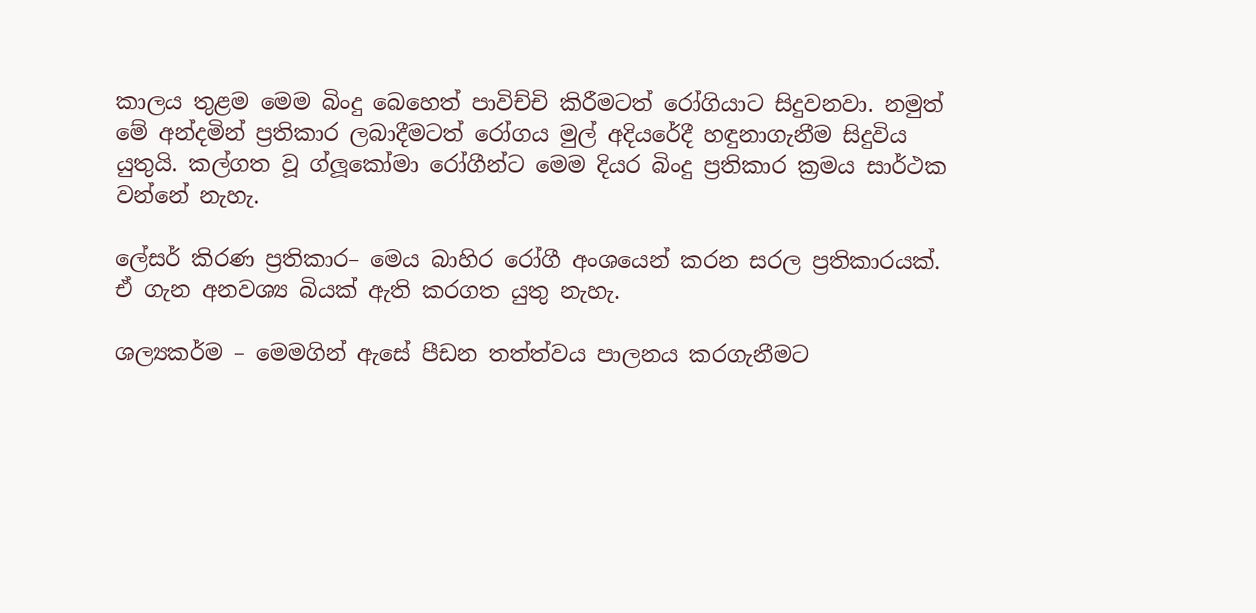කාලය තුළම මෙම බිංදු බෙහෙත් පාවිච්චි කිරීමටත් රෝගියාට සිදුවනවා. නමුත් මේ අන්දමින් ප්‍රතිකාර ලබාදීමටත් රෝගය මුල් අදියරේදී හඳුනාගැනීම සිදුවිය යුතුයි. කල්ගත වූ ග්ලූකෝමා රෝගීන්ට මෙම දියර බිංදු ප්‍රතිකාර ක්‍රමය සාර්ථක වන්නේ නැහැ.

ලේසර් කිරණ ප්‍රතිකාර– මෙය බාහිර රෝගී අංශයෙන් කරන සරල ප්‍රතිකාරයක්. ඒ ගැන අනවශ්‍ය බියක් ඇති කරගත යුතු නැහැ.

ශල්‍යකර්ම – මෙමගින් ඇසේ පීඩන තත්ත්වය පාලනය කරගැනීමට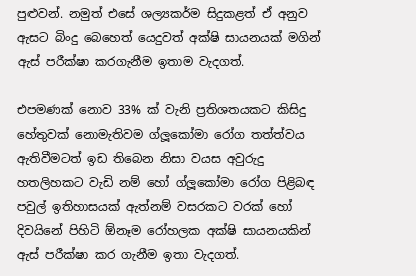පුළුවන්. නමුත් එසේ ශල්‍යකර්ම සිදුකළත් ඒ අනුව ඇසට බිංදු බෙහෙත් යෙදුවත් අක්ෂි සායනයක් මගින් ඇස් පරීක්ෂා කරගැනීම ඉතාම වැදගත්.

එපමණක් නොව 33% ක් වැනි ප්‍රතිශතයකට කිසිදු හේතුවක් නොමැතිවම ග්ලූකෝමා රෝග තත්ත්වය ඇතිවීමටත් ඉඩ තිබෙන නිසා වයස අවුරුදු හතලිහකට වැඩි නම් හෝ ග්ලූකෝමා රෝග පිළිබඳ පවුල් ඉතිහාසයක් ඇත්නම් වසරකට වරක් හෝ දිවයිනේ පිහිටි ඕනෑම රෝහලක අක්ෂි සායනයකින් ඇස් පරීක්ෂා කර ගැනීම ඉතා වැදගත්.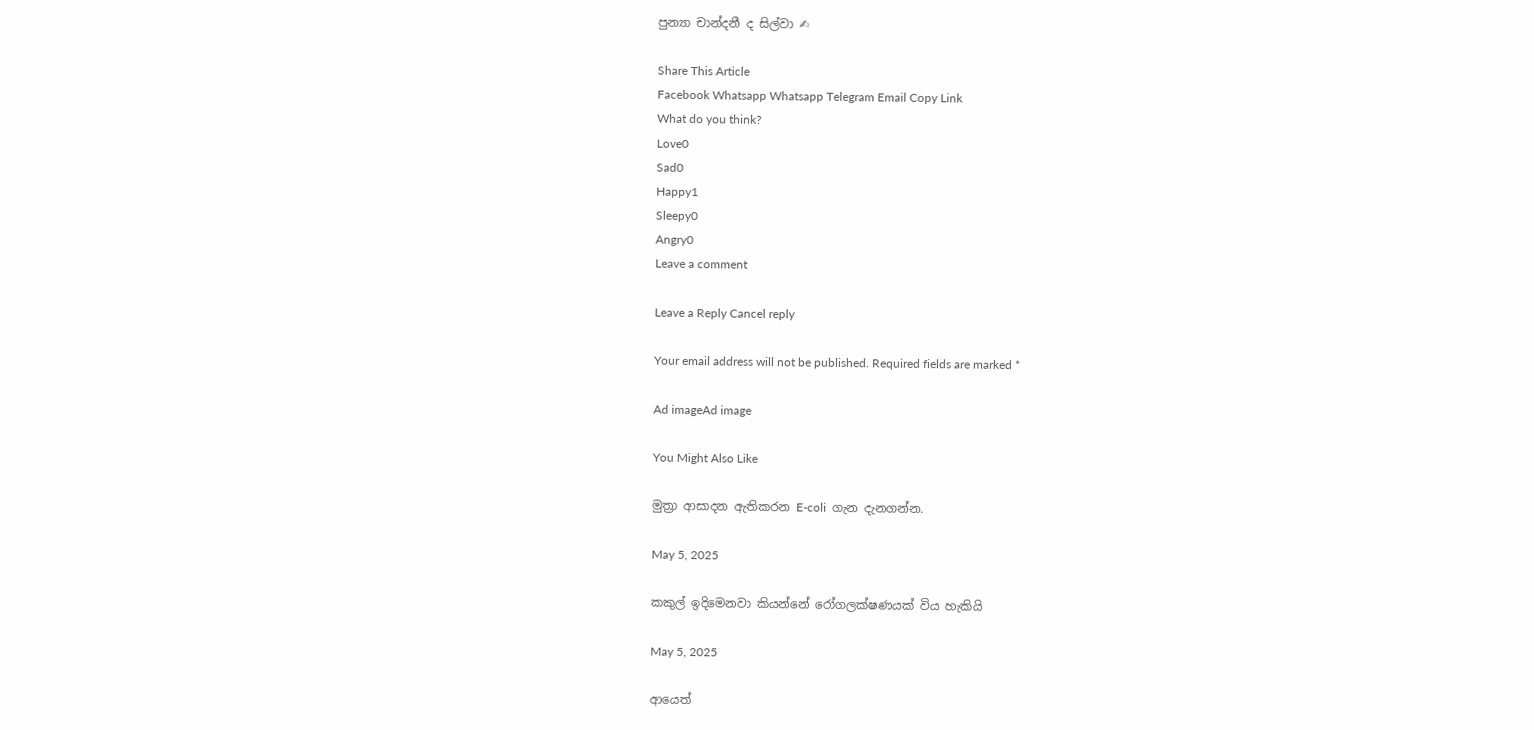පුන්‍යා චාන්දනී ද සිල්වා ✍

Share This Article
Facebook Whatsapp Whatsapp Telegram Email Copy Link
What do you think?
Love0
Sad0
Happy1
Sleepy0
Angry0
Leave a comment

Leave a Reply Cancel reply

Your email address will not be published. Required fields are marked *

Ad imageAd image

You Might Also Like

මුත්‍රා ආසාදන ඇතිකරන E-coli  ගැන දැනගන්න.

May 5, 2025

කකුල් ඉදිමෙනවා කියන්නේ රෝගලක්ෂණයක් විය හැකියි

May 5, 2025

ආයෙත්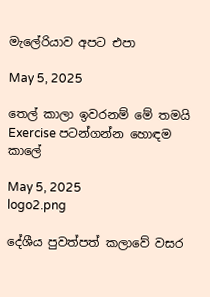මැලේරියාව අපට එපා

May 5, 2025

තෙල් කාලා ඉවරනම් මේ තමයි Exercise පටන්ගන්න හොඳම කාලේ

May 5, 2025
logo2.png

දේශීය පුවත්පත් කලාවේ වසර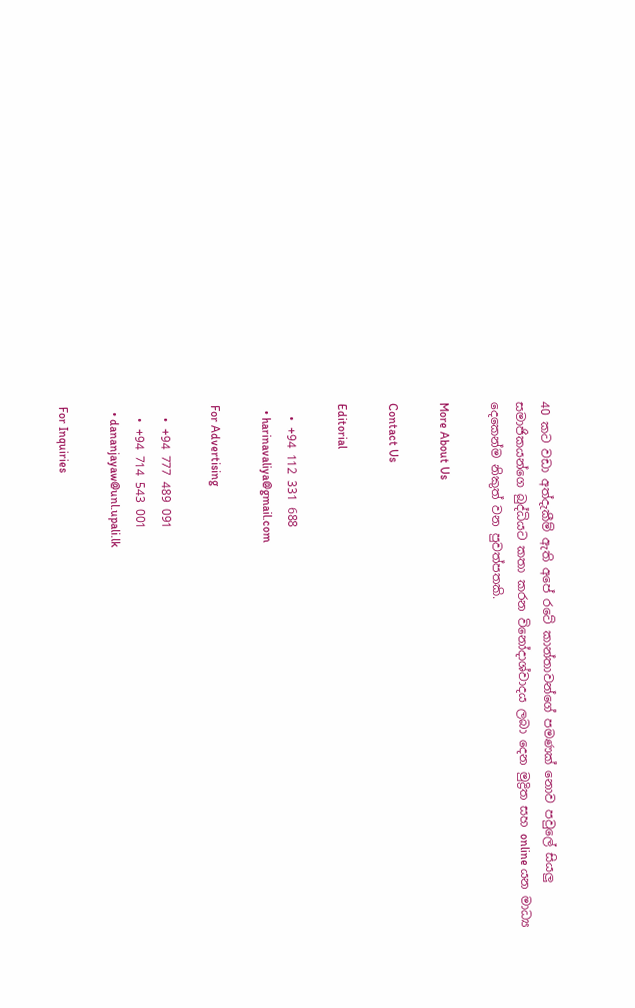40 කට වඩා අත්දැකීම් ඇති අපේ රටේ කාන්තාවන්ගේ පමණක් නොව පවුලේ සියලු සමාජිකයන්ගෙ බුද්ධියට කතා කරන විනෝදාශ්වාදය ලබා දෙන මුද්‍රිත සහ online යන මාධ්‍ය දෙකෙන්ම නිකුත් වන පුවත්පතකි.

More About Us

Contact Us

Editorial

  • +94 112 331 688
  • harinavaliya@gmail.com

For Advertising

  • +94 777 489 091
  • +94 714 543 001
  • dananjayaw@unl.upali.lk

For Inquiries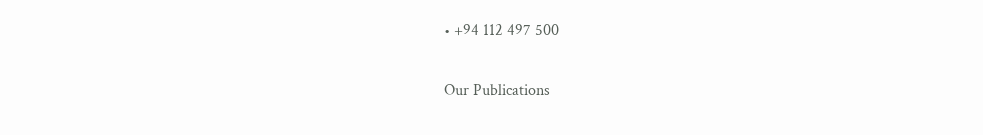• +94 112 497 500

Our Publications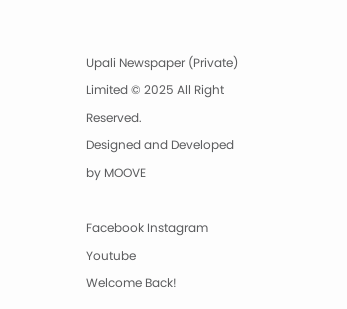Upali Newspaper (Private) Limited © 2025 All Right Reserved.
Designed and Developed by MOOVE

Facebook Instagram Youtube
Welcome Back!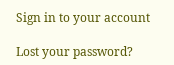Sign in to your account

Lost your password?